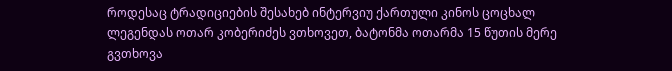როდესაც ტრადიციების შესახებ ინტერვიუ ქართული კინოს ცოცხალ ლეგენდას ოთარ კობერიძეს ვთხოვეთ, ბატონმა ოთარმა 15 წუთის მერე გვთხოვა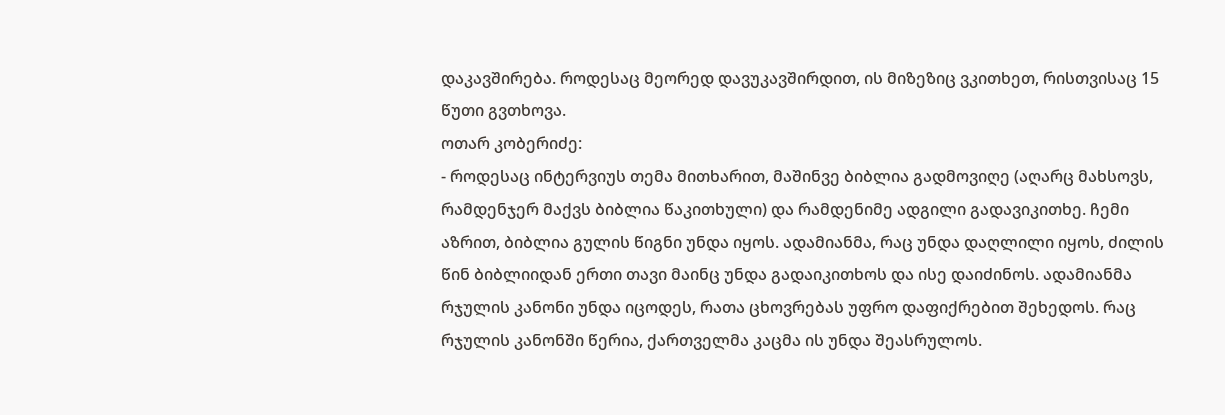დაკავშირება. როდესაც მეორედ დავუკავშირდით, ის მიზეზიც ვკითხეთ, რისთვისაც 15 წუთი გვთხოვა.
ოთარ კობერიძე:
- როდესაც ინტერვიუს თემა მითხარით, მაშინვე ბიბლია გადმოვიღე (აღარც მახსოვს, რამდენჯერ მაქვს ბიბლია წაკითხული) და რამდენიმე ადგილი გადავიკითხე. ჩემი აზრით, ბიბლია გულის წიგნი უნდა იყოს. ადამიანმა, რაც უნდა დაღლილი იყოს, ძილის წინ ბიბლიიდან ერთი თავი მაინც უნდა გადაიკითხოს და ისე დაიძინოს. ადამიანმა რჯულის კანონი უნდა იცოდეს, რათა ცხოვრებას უფრო დაფიქრებით შეხედოს. რაც რჯულის კანონში წერია, ქართველმა კაცმა ის უნდა შეასრულოს.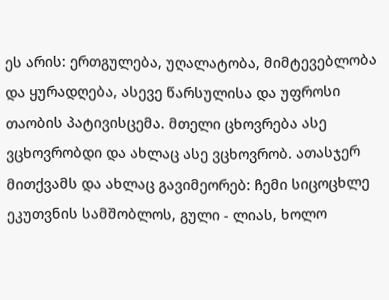ეს არის: ერთგულება, უღალატობა, მიმტევებლობა და ყურადღება, ასევე წარსულისა და უფროსი თაობის პატივისცემა. მთელი ცხოვრება ასე ვცხოვრობდი და ახლაც ასე ვცხოვრობ. ათასჯერ მითქვამს და ახლაც გავიმეორებ: ჩემი სიცოცხლე ეკუთვნის სამშობლოს, გული - ლიას, ხოლო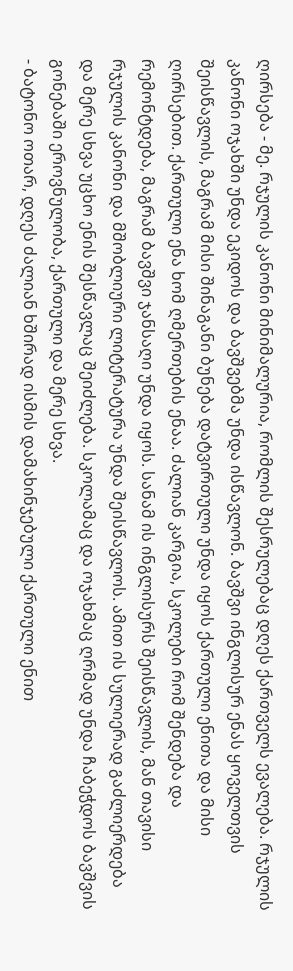ღირსება - მე. რჯულის კანონი მინიმალურია, რომლის შესრულებაც დღეს ქართველს ევალება. რჯულის კანონი ოჯახში უნდა ეკიდოს და ბავშვებმა უნდა ისწავლონ. ბავშვი ინგლისურ ენას ყოველთვის შეისწავლის, მაგრამ მისი შინაგანი ბუნება დატვირთული უნდა იყოს ქართული ენითა და მისი ღირსებით. ქართული ენა ხომ ღმერთების ენაა. ძალიან კარგია, სკოლები რომ შენდება და რემონტდება, მაგრამ ბავშვი ჯანსაღი უნდა იყოს. სანამ ის ინგლისურს შეისწავლის, მან თავისი რჯულის კანონი და მშობლიური ლიტერატურა უნდა შეისწავლოს. ამით ის სულიერად გაძლიერდება და მერე სხვა უცხო ენის შესწავლაც შეიძლება. სკოლამაც და ოჯახმაც ღრმად უნდა ჩაბეჭდოს ბავშვის გონებაში ეროვნულობა, ქართული და მერე სხვა.
- ბატონო ოთარ, დღეს ძალიან ხშირად ისმის დამახინჯებული ქართული ენით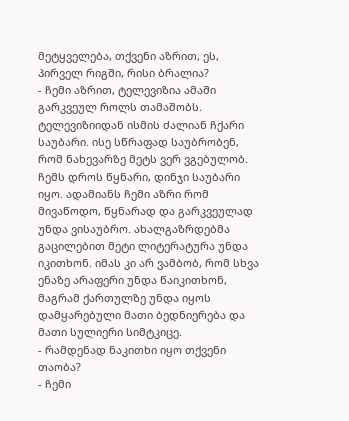მეტყველება, თქვენი აზრით, ეს, პირველ რიგში, რისი ბრალია?
- ჩემი აზრით, ტელევიზია ამაში გარკვეულ როლს თამაშობს. ტელევიზიიდან ისმის ძალიან ჩქარი საუბარი. ისე სწრაფად საუბრობენ, რომ ნახევარზე მეტს ვერ ვგებულობ. ჩემს დროს წყნარი, დინჯი საუბარი იყო. ადამიანს ჩემი აზრი რომ მივაწოდო, წყნარად და გარკვეულად უნდა ვისაუბრო. ახალგაზრდებმა გაცილებით მეტი ლიტერატურა უნდა იკითხონ. იმას კი არ ვამბობ, რომ სხვა ენაზე არაფერი უნდა წაიკითხონ, მაგრამ ქართულზე უნდა იყოს დამყარებული მათი ბედნიერება და მათი სულიერი სიმტკიცე.
- რამდენად ნაკითხი იყო თქვენი თაობა?
- ჩემი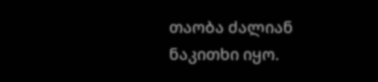თაობა ძალიან ნაკითხი იყო.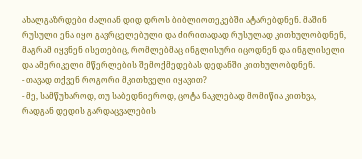ახალგაზრდები ძალიან დიდ დროს ბიბლიოთეკებში ატარებდნენ. მაშინ რუსული ენა იყო გავრცელებული და ძირითადად რუსულად კითხულობდნენ, მაგრამ იყვნენ ისეთებიც, რომლებმაც ინგლისური იცოდნენ და ინგლისელი და ამერიკელი მწერლების შემოქმედებას დედანში კითხულობდნენ.
- თავად თქვენ როგორი მკითხველი იყავით?
- მე, სამწუხაროდ, თუ საბედნიეროდ, ცოტა ნაკლებად მომიწია კითხვა, რადგან დედის გარდაცვალების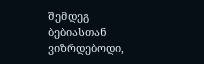შემდეგ ბებიასთან ვიზრდებოდი,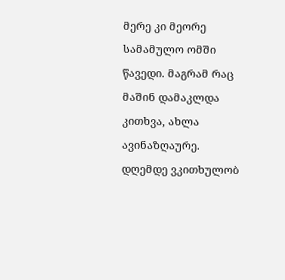მერე კი მეორე სამამულო ომში წავედი. მაგრამ რაც მაშინ დამაკლდა კითხვა, ახლა ავინაზღაურე. დღემდე ვკითხულობ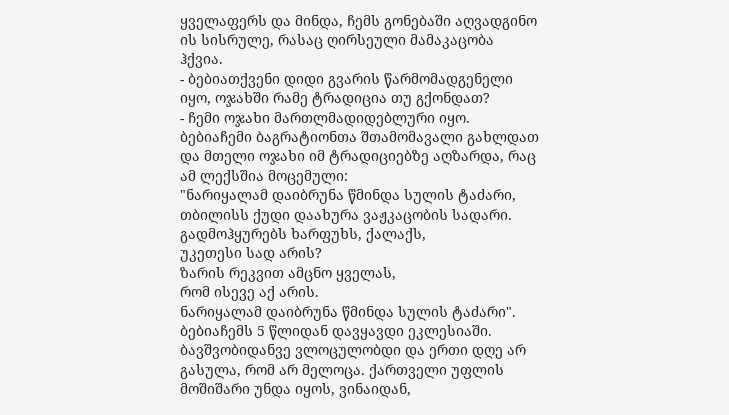ყველაფერს და მინდა, ჩემს გონებაში აღვადგინო ის სისრულე, რასაც ღირსეული მამაკაცობა ჰქვია.
- ბებიათქვენი დიდი გვარის წარმომადგენელი იყო, ოჯახში რამე ტრადიცია თუ გქონდათ?
- ჩემი ოჯახი მართლმადიდებლური იყო. ბებიაჩემი ბაგრატიონთა შთამომავალი გახლდათ და მთელი ოჯახი იმ ტრადიციებზე აღზარდა, რაც ამ ლექსშია მოცემული:
"ნარიყალამ დაიბრუნა წმინდა სულის ტაძარი,
თბილისს ქუდი დაახურა ვაჟკაცობის სადარი.
გადმოჰყურებს ხარფუხს, ქალაქს,
უკეთესი სად არის?
ზარის რეკვით ამცნო ყველას,
რომ ისევე აქ არის.
ნარიყალამ დაიბრუნა წმინდა სულის ტაძარი".
ბებიაჩემს 5 წლიდან დავყავდი ეკლესიაში. ბავშვობიდანვე ვლოცულობდი და ერთი დღე არ გასულა, რომ არ მელოცა. ქართველი უფლის მოშიშარი უნდა იყოს, ვინაიდან,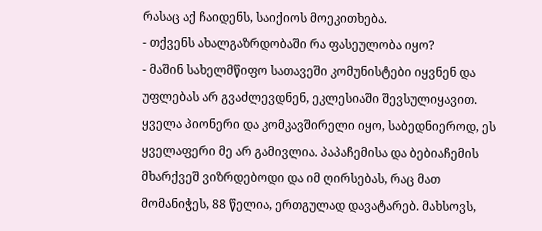რასაც აქ ჩაიდენს, საიქიოს მოეკითხება.
- თქვენს ახალგაზრდობაში რა ფასეულობა იყო?
- მაშინ სახელმწიფო სათავეში კომუნისტები იყვნენ და უფლებას არ გვაძლევდნენ, ეკლესიაში შევსულიყავით. ყველა პიონერი და კომკავშირელი იყო, საბედნიეროდ, ეს ყველაფერი მე არ გამივლია. პაპაჩემისა და ბებიაჩემის მხარქვეშ ვიზრდებოდი და იმ ღირსებას, რაც მათ მომანიჭეს, 88 წელია, ერთგულად დავატარებ. მახსოვს,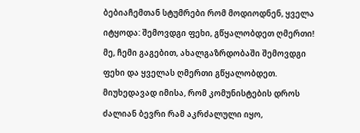ბებიაჩემთან სტუმრები რომ მოდიოდნენ, ყველა იტყოდა: შემოვდგი ფეხი, გწყალობდეთ ღმერთი! მე, ჩემი გაგებით, ახალგაზრდობაში შემოვდგი ფეხი და ყველას ღმერთი გწყალობდეთ. მიუხედავად იმისა, რომ კომუნისტების დროს ძალიან ბევრი რამ აკრძალული იყო,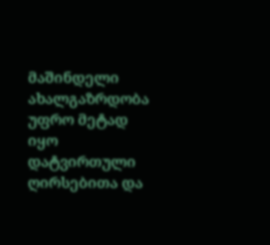მაშინდელი ახალგაზრდობა უფრო მეტად იყო დატვირთული ღირსებითა და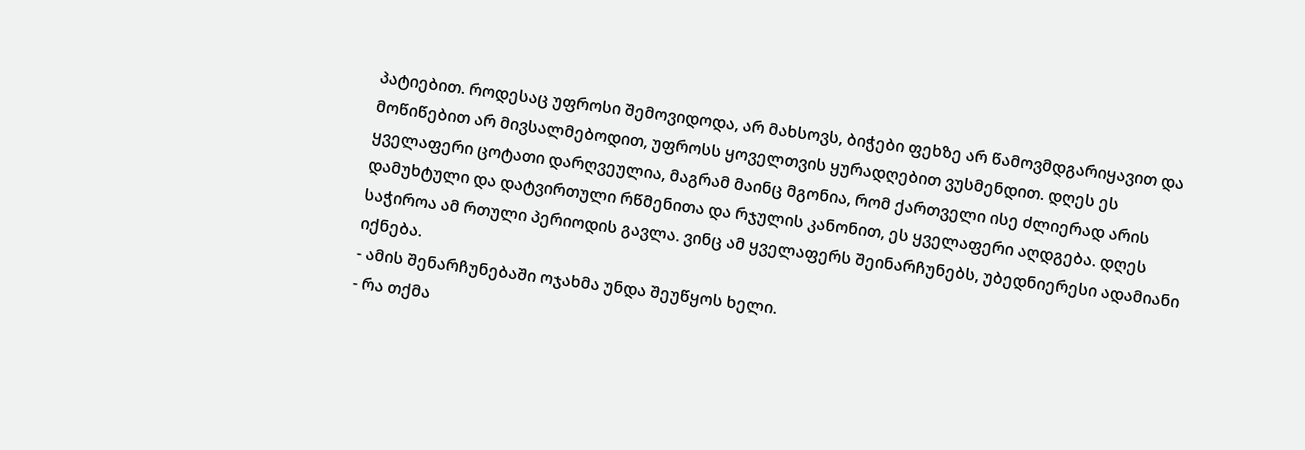პატიებით. როდესაც უფროსი შემოვიდოდა, არ მახსოვს, ბიჭები ფეხზე არ წამოვმდგარიყავით და მოწიწებით არ მივსალმებოდით, უფროსს ყოველთვის ყურადღებით ვუსმენდით. დღეს ეს ყველაფერი ცოტათი დარღვეულია, მაგრამ მაინც მგონია, რომ ქართველი ისე ძლიერად არის დამუხტული და დატვირთული რწმენითა და რჯულის კანონით, ეს ყველაფერი აღდგება. დღეს საჭიროა ამ რთული პერიოდის გავლა. ვინც ამ ყველაფერს შეინარჩუნებს, უბედნიერესი ადამიანი იქნება.
- ამის შენარჩუნებაში ოჯახმა უნდა შეუწყოს ხელი.
- რა თქმა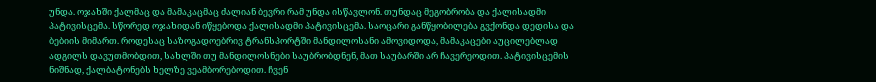უნდა. ოჯახში ქალმაც და მამაკაცმაც ძალიან ბევრი რამ უნდა ისწავლონ. თუნდაც მეგობრობა და ქალისადმი პატივისცემა. სწორედ ოჯახიდან იწყებოდა ქალისადმი პატივისცემა. საოცარი განწყობილება გვქონდა დედისა და ბებიის მიმართ. როდესაც საზოგადოებრივ ტრანსპორტში მანდილოსანი ამოვიდოდა, მამაკაცები აუცილებლად ადგილს დავუთმობდით, სახლში თუ მანდილოსნები საუბრობდნენ, მათ საუბარში არ ჩავერეოდით. პატივისცემის ნიშნად, ქალბატონებს ხელზე ვეამბორებოდით. ჩვენ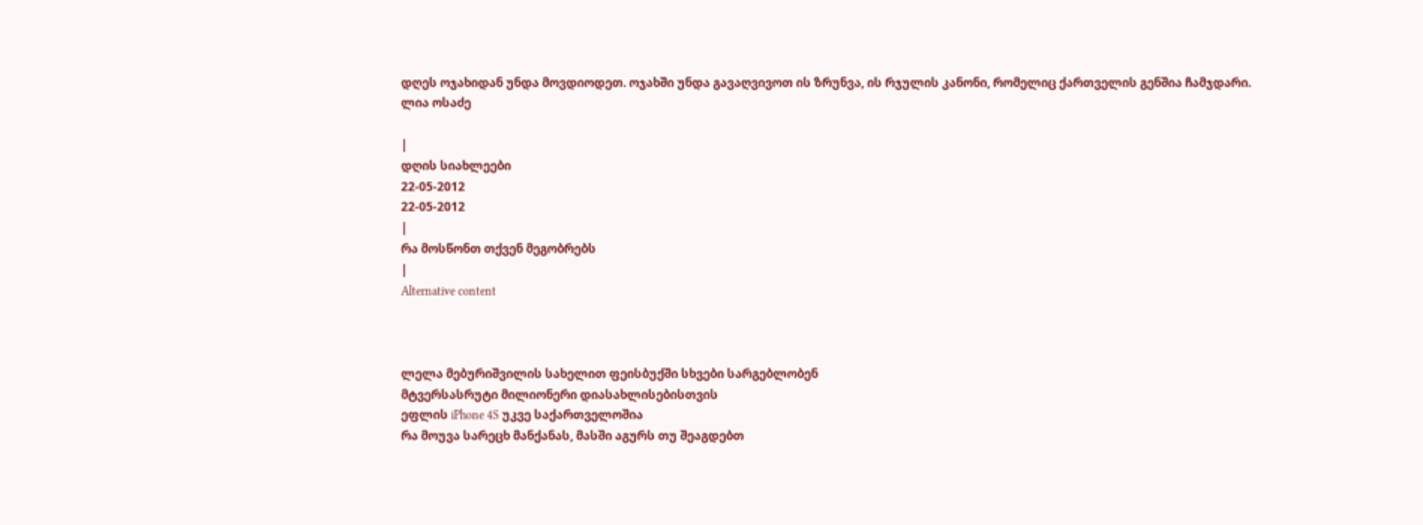დღეს ოჯახიდან უნდა მოვდიოდეთ. ოჯახში უნდა გავაღვივოთ ის ზრუნვა, ის რჯულის კანონი, რომელიც ქართველის გენშია ჩამჯდარი.
ლია ოსაძე

|
დღის სიახლეები
22-05-2012
22-05-2012
|
რა მოსწონთ თქვენ მეგობრებს
|
Alternative content



ლელა მებურიშვილის სახელით ფეისბუქში სხვები სარგებლობენ
მტვერსასრუტი მილიონერი დიასახლისებისთვის
ეფლის iPhone 4S უკვე საქართველოშია
რა მოუვა სარეცხ მანქანას, მასში აგურს თუ შეაგდებთ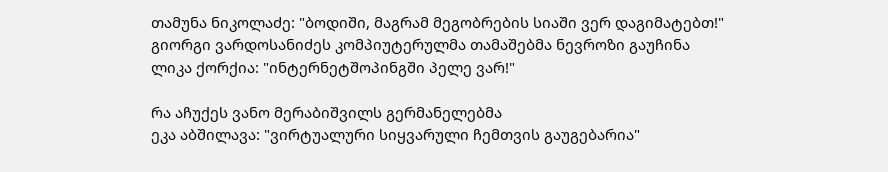თამუნა ნიკოლაძე: "ბოდიში, მაგრამ მეგობრების სიაში ვერ დაგიმატებთ!"
გიორგი ვარდოსანიძეს კომპიუტერულმა თამაშებმა ნევროზი გაუჩინა
ლიკა ქორქია: "ინტერნეტშოპინგში პელე ვარ!"

რა აჩუქეს ვანო მერაბიშვილს გერმანელებმა
ეკა აბშილავა: "ვირტუალური სიყვარული ჩემთვის გაუგებარია"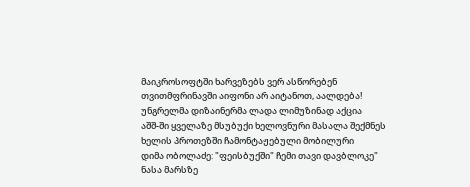მაიკროსოფტში ხარვეზებს ვერ ასწორებენ
თვითმფრინავში აიფონი არ აიტანოთ, აალდება!
უნგრელმა დიზაინერმა ლადა ლიმუზინად აქცია
აშშ-ში ყველაზე მსუბუქი ხელოვნური მასალა შექმნეს
ხელის პროთეზში ჩამონტაჟებული მობილური
დიმა ობოლაძე: "ფეისბუქში" ჩემი თავი დავბლოკე"
ნასა მარსზე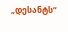„დესანტს“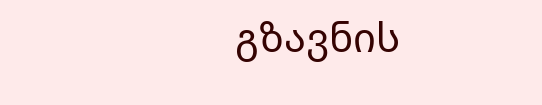გზავნის